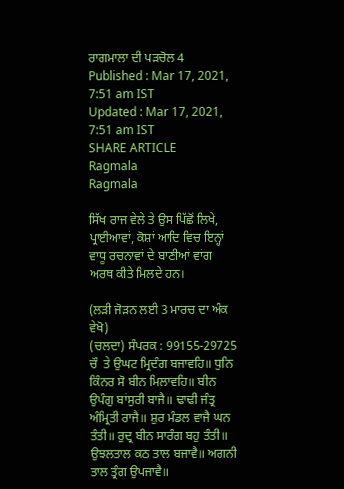ਰਾਗਮਾਲਾ ਦੀ ਪੜਚੋਲ 4
Published : Mar 17, 2021, 7:51 am IST
Updated : Mar 17, 2021, 7:51 am IST
SHARE ARTICLE
Ragmala
Ragmala

ਸਿੱਖ ਰਾਜ ਵੇਲੇ ਤੇ ਉਸ ਪਿੱਛੋਂ ਲਿਖੇ, ਪ੍ਰਾਈਆਵਾਂ, ਕੋਸ਼ਾਂ ਆਦਿ ਵਿਚ ਇਨ੍ਹਾਂ ਵਾਧੂ ਰਚਨਾਵਾਂ ਦੇ ਬਾਣੀਆਂ ਵਾਂਗ ਅਰਥ ਕੀਤੇ ਮਿਲਦੇ ਹਨ।

(ਲੜੀ ਜੋੜਨ ਲਈ 3 ਮਾਰਚ ਦਾ ਅੰਕ ਵੇਖੋ)
(ਚਲਦਾ) ਸੰਪਰਕ : 99155-29725
ਚੌ  ਤੇ ਉਘਟ ਮ੍ਰਿਦੰਗ ਬਜਾਵਹਿ॥ ਧੁਨਿ ਕਿੰਨਰ ਸੋ ਬੀਨ ਮਿਲਾਵਹਿ॥ ਬੀਨ ਉਪੰਗੁ ਬਾਂਸੁਰੀ ਬਾਜੈ॥ ਢਾਢੀ ਜੰਤ੍ਰ ਅੰਮ੍ਰਿਤੀ ਰਾਜੈ॥ ਸ਼ੁਰ ਮੰਡਲ ਵਾਜੈ ਘਨ ਤੰਤੀ॥ ਰੁਦ੍ਰ ਬੀਨ ਸਾਰੰਗ ਬਹੁ ਤੰਤੀ॥ ਉਝਲਤਾਲ ਕਠ ਤਾਲ ਬਜਾਵੈ॥ ਅਗਨੀ ਤਾਲ ਤ੍ਰੰਗ ਉਪਜਾਵੈ॥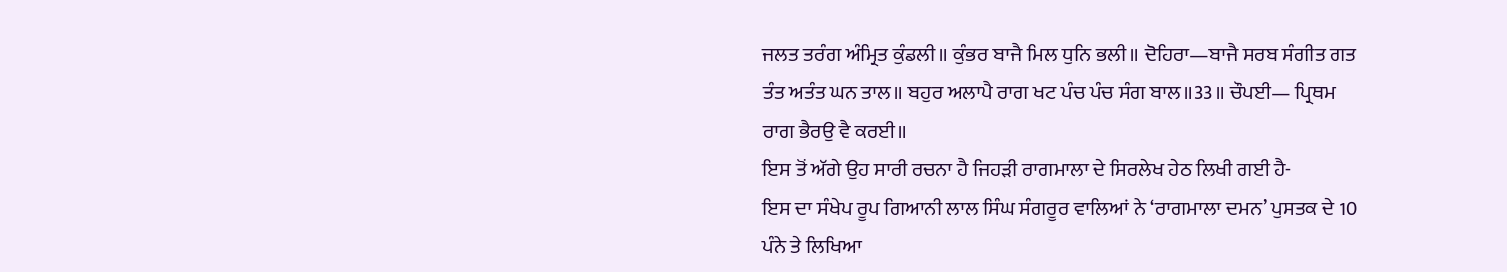ਜਲਤ ਤਰੰਗ ਅੰਮ੍ਰਿਤ ਕੁੰਡਲੀ॥ ਕੁੰਭਰ ਬਾਜੈ ਮਿਲ ਧੁਨਿ ਭਲੀ॥ ਦੋਹਿਰਾ—ਬਾਜੈ ਸਰਬ ਸੰਗੀਤ ਗਤ ਤੰਤ ਅਤੰਤ ਘਨ ਤਾਲ॥ ਬਹੁਰ ਅਲਾਪੈ ਰਾਗ ਖਟ ਪੰਚ ਪੰਚ ਸੰਗ ਬਾਲ॥33॥ ਚੌਪਈ— ਪ੍ਰਿਥਮ ਰਾਗ ਭੈਰਉ ਵੈ ਕਰਈ॥
ਇਸ ਤੋਂ ਅੱਗੇ ਉਹ ਸਾਰੀ ਰਚਨਾ ਹੈ ਜਿਹੜੀ ਰਾਗਮਾਲਾ ਦੇ ਸਿਰਲੇਖ ਹੇਠ ਲਿਖੀ ਗਈ ਹੈ-
ਇਸ ਦਾ ਸੰਖੇਪ ਰੂਪ ਗਿਆਨੀ ਲਾਲ ਸਿੰਘ ਸੰਗਰੂਰ ਵਾਲਿਆਂ ਨੇ ‘ਰਾਗਮਾਲਾ ਦਮਨ’ ਪੁਸਤਕ ਦੇ 10 ਪੰਨੇ ਤੇ ਲਿਖਿਆ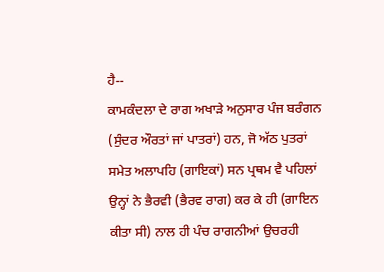ਹੈ--
ਕਾਮਕੰਦਲਾ ਦੇ ਰਾਗ ਅਖਾੜੇ ਅਨੁਸਾਰ ਪੰਜ ਬਰੰਗਨ (ਸੁੰਦਰ ਔਰਤਾਂ ਜਾਂ ਪਾਤਰਾਂ) ਹਨ, ਜੋ ਅੱਠ ਪੁਤਰਾਂ ਸਮੇਤ ਅਲਾਪਹਿ (ਗਾਇਕਾਂ) ਸਨ ਪ੍ਰਥਮ ਵੈ ਪਹਿਲਾਂ ਉਨ੍ਹਾਂ ਨੇ ਭੈਰਵੀ (ਭੈਰਵ ਰਾਗ) ਕਰ ਕੇ ਹੀ (ਗਾਇਨ ਕੀਤਾ ਸੀ) ਨਾਲ ਹੀ ਪੰਚ ਰਾਗਨੀਆਂ ਉਚਰਹੀ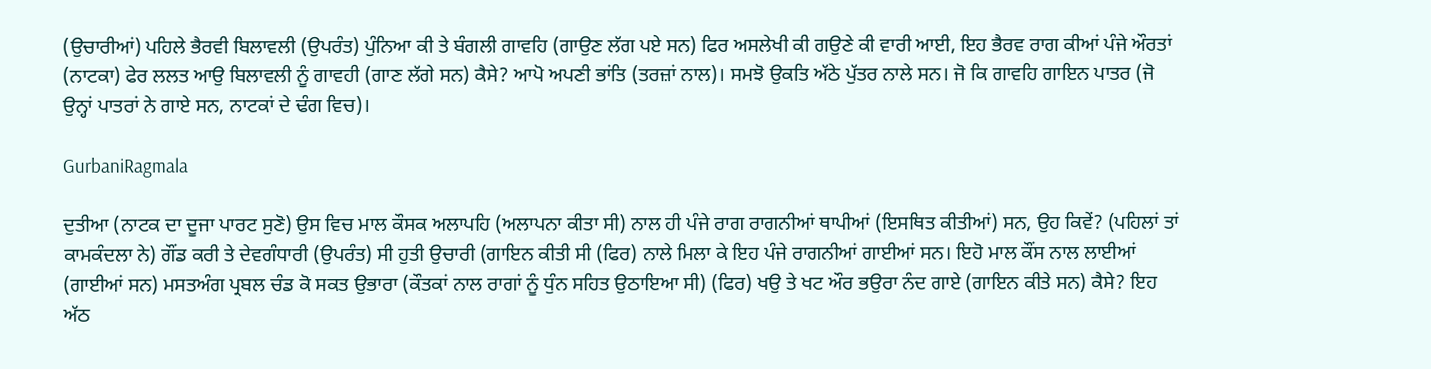(ਉਚਾਰੀਆਂ) ਪਹਿਲੇ ਭੈਰਵੀ ਬਿਲਾਵਲੀ (ਉਪਰੰਤ) ਪੁੰਨਿਆ ਕੀ ਤੇ ਬੰਗਲੀ ਗਾਵਹਿ (ਗਾਉਣ ਲੱਗ ਪਏ ਸਨ) ਫਿਰ ਅਸਲੇਖੀ ਕੀ ਗਉਣੇ ਕੀ ਵਾਰੀ ਆਈ, ਇਹ ਭੈਰਵ ਰਾਗ ਕੀਆਂ ਪੰਜੇ ਔਰਤਾਂ (ਨਾਟਕਾ) ਫੇਰ ਲਲਤ ਆਉ ਬਿਲਾਵਲੀ ਨੂੰ ਗਾਵਹੀ (ਗਾਣ ਲੱਗੇ ਸਨ) ਕੈਸੇ? ਆਪੋ ਅਪਣੀ ਭਾਂਤਿ (ਤਰਜ਼ਾਂ ਨਾਲ)। ਸਮਝੋ ਉਕਤਿ ਅੱਠੇ ਪੁੱਤਰ ਨਾਲੇ ਸਨ। ਜੋ ਕਿ ਗਾਵਹਿ ਗਾਇਨ ਪਾਤਰ (ਜੋ ਉਨ੍ਹਾਂ ਪਾਤਰਾਂ ਨੇ ਗਾਏ ਸਨ, ਨਾਟਕਾਂ ਦੇ ਢੰਗ ਵਿਚ)।

GurbaniRagmala

ਦੁਤੀਆ (ਨਾਟਕ ਦਾ ਦੂਜਾ ਪਾਰਟ ਸੁਣੋ) ਉਸ ਵਿਚ ਮਾਲ ਕੌਸਕ ਅਲਾਪਹਿ (ਅਲਾਪਨਾ ਕੀਤਾ ਸੀ) ਨਾਲ ਹੀ ਪੰਜੇ ਰਾਗ ਰਾਗਨੀਆਂ ਥਾਪੀਆਂ (ਇਸਥਿਤ ਕੀਤੀਆਂ) ਸਨ, ਉਹ ਕਿਵੇਂ? (ਪਹਿਲਾਂ ਤਾਂ ਕਾਮਕੰਦਲਾ ਨੇ) ਗੌਂਡ ਕਰੀ ਤੇ ਦੇਵਗੰਧਾਰੀ (ਉਪਰੰਤ) ਸੀ ਹੁਤੀ ਉਚਾਰੀ (ਗਾਇਨ ਕੀਤੀ ਸੀ (ਫਿਰ) ਨਾਲੇ ਮਿਲਾ ਕੇ ਇਹ ਪੰਜੇ ਰਾਗਨੀਆਂ ਗਾਈਆਂ ਸਨ। ਇਹੋ ਮਾਲ ਕੌਂਸ ਨਾਲ ਲਾਈਆਂ (ਗਾਈਆਂ ਸਨ) ਮਸਤਅੰਗ ਪ੍ਰਬਲ ਚੰਡ ਕੋ ਸਕਤ ਉਭਾਰਾ (ਕੌਤਕਾਂ ਨਾਲ ਰਾਗਾਂ ਨੂੰ ਧੁੰਨ ਸਹਿਤ ਉਠਾਇਆ ਸੀ) (ਫਿਰ) ਖਉ ਤੇ ਖਟ ਔਰ ਭਉਰਾ ਨੰਦ ਗਾਏ (ਗਾਇਨ ਕੀਤੇ ਸਨ) ਕੈਸੇ? ਇਹ ਅੱਠ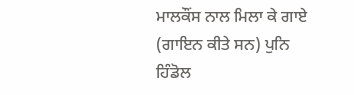ਮਾਲਕੌਂਸ ਨਾਲ ਮਿਲਾ ਕੇ ਗਾਏ (ਗਾਇਨ ਕੀਤੇ ਸਨ) ਪੁਨਿ ਹਿੰਡੋਲ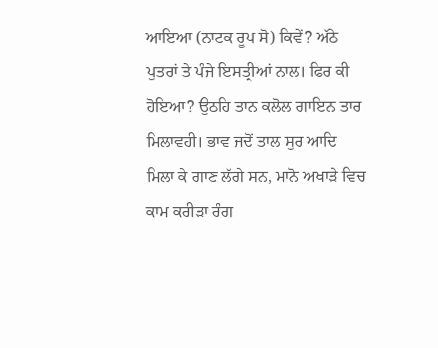ਆਇਆ (ਨਾਟਕ ਰੂਪ ਸੋ) ਕਿਵੇਂ? ਅੱਠੇ ਪੁਤਰਾਂ ਤੇ ਪੰਜੇ ਇਸਤ੍ਰੀਆਂ ਨਾਲ। ਫਿਰ ਕੀ ਹੋਇਆ? ਉਠਹਿ ਤਾਨ ਕਲੋਲ ਗਾਇਨ ਤਾਰ ਮਿਲਾਵਹੀ। ਭਾਵ ਜਦੋਂ ਤਾਲ ਸੁਰ ਆਦਿ ਮਿਲਾ ਕੇ ਗਾਣ ਲੱਗੇ ਸਨ, ਮਾਨੋ ਅਖਾੜੇ ਵਿਚ ਕਾਮ ਕਰੀੜਾ ਰੰਗ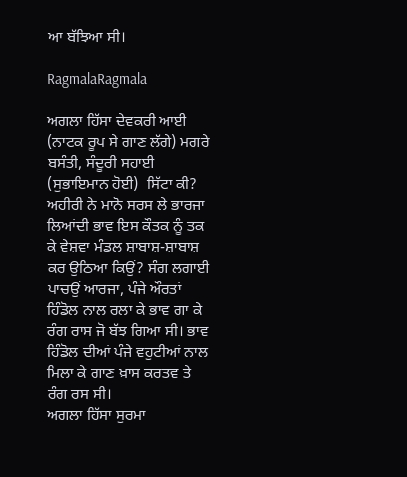ਆ ਬੱਝਿਆ ਸੀ।

RagmalaRagmala

ਅਗਲਾ ਹਿੱਸਾ ਦੇਵਕਰੀ ਆਈ (ਨਾਟਕ ਰੂਪ ਸੇ ਗਾਣ ਲੱਗੇ) ਮਗਰੇ ਬਸੰਤੀ, ਸੰਦੂਰੀ ਸਹਾਈ (ਸੁਭਾਇਮਾਨ ਹੋਈ)  ਸਿੱਟਾ ਕੀ? ਅਹੀਰੀ ਨੇ ਮਾਨੋ ਸਰਸ ਲੇ ਭਾਰਜਾ ਲਿਆਂਦੀ ਭਾਵ ਇਸ ਕੌਤਕ ਨੂੰ ਤਕ ਕੇ ਵੇਸ਼ਵਾ ਮੰਡਲ ਸ਼ਾਬਾਸ਼-ਸ਼ਾਬਾਸ਼ ਕਰ ਉਠਿਆ ਕਿਉਂ? ਸੰਗ ਲਗਾਈ ਪਾਚਉਂ ਆਰਜਾ, ਪੰਜੇ ਔਰਤਾਂ ਹਿੰਡੋਲ ਨਾਲ ਰਲਾ ਕੇ ਭਾਵ ਗਾ ਕੇ ਰੰਗ ਰਾਸ ਜੋ ਬੱਝ ਗਿਆ ਸੀ। ਭਾਵ ਹਿੰਡੋਲ ਦੀਆਂ ਪੰਜੇ ਵਹੁਟੀਆਂ ਨਾਲ ਮਿਲਾ ਕੇ ਗਾਣ ਖ਼ਾਸ ਕਰਤਵ ਤੇ ਰੰਗ ਰਸ ਸੀ।
ਅਗਲਾ ਹਿੱਸਾ ਸੁਰਮਾ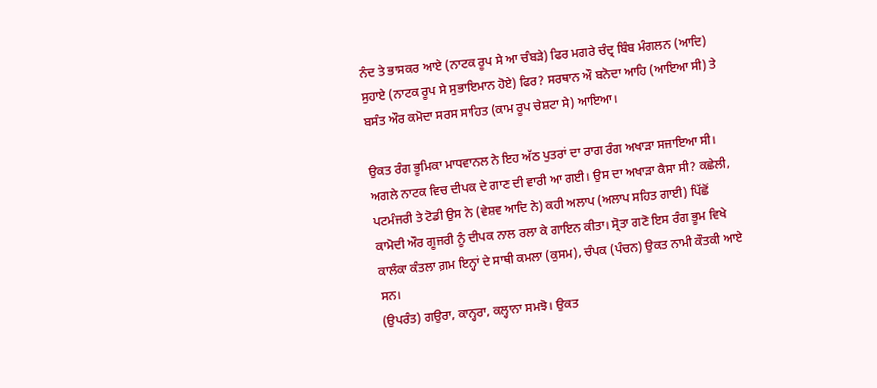ਨੰਦ ਤੇ ਭਾਸਕਰ ਆਏ (ਨਾਟਕ ਰੂਪ ਸੇ ਆ ਚੰਬੜੇ) ਫਿਰ ਮਗਰੇ ਚੰਦ੍ਰ ਬਿੰਬ ਮੰਗਲਨ (ਆਦਿ) ਸੁਹਾਏ (ਨਾਟਕ ਰੂਪ ਸੇ ਸੁਭਾਇਮਾਨ ਹੋਏ) ਫਿਰ? ਸਰਥਾਨ ਔ ਬਨੋਦਾ ਆਹਿ (ਆਇਆ ਸੀ) ਤੇ ਬਸੰਤ ਔਰ ਕਮੋਦਾ ਸਰਸ ਸਾਹਿਤ (ਕਾਮ ਰੂਪ ਚੇਸ਼ਟਾ ਸੇ) ਆਇਆ।

ਉਕਤ ਰੰਗ ਭੂਮਿਕਾ ਮਾਧਵਾਨਲ ਨੇ ਇਹ ਅੱਠ ਪੁਤਰਾਂ ਦਾ ਰਾਗ ਰੰਗ ਅਖਾੜਾ ਸਜਾਇਆ ਸੀ। ਅਗਲੇ ਨਾਟਕ ਵਿਚ ਦੀਪਕ ਦੇ ਗਾਣ ਦੀ ਵਾਰੀ ਆ ਗਈ। ਉਸ ਦਾ ਅਖਾੜਾ ਕੈਸਾ ਸੀ? ਕਛੇਲੀ, ਪਟਮੰਜਰੀ ਤੇ ਟੋਡੀ ਉਸ ਨੇ (ਵੇਸ਼ਵ ਆਦਿ ਨੇ) ਕਹੀ ਅਲਾਪ (ਅਲਾਪ ਸਹਿਤ ਗਾਈ) ਪਿੱਛੋਂ ਕਾਮੋਦੀ ਔਰ ਗੂਜਰੀ ਨੂੰ ਦੀਪਕ ਨਾਲ ਰਲਾ ਕੇ ਗਾਇਨ ਕੀਤਾ। ਸ੍ਰੋਤਾ ਗਣੋ ਇਸ ਰੰਗ ਭੂਮ ਵਿਖੇ ਕਾਲੰਕਾ ਕੰਤਲਾ ਗ਼ਮ ਇਨ੍ਹਾਂ ਦੇ ਸਾਥੀ ਕਮਲਾ (ਕੁਸਮ), ਚੰਪਕ (ਪੰਚਨ) ਉਕਤ ਨਾਮੀ ਕੌਤਕੀ ਆਏ ਸਨ।
(ਉਪਰੰਤ) ਗਉਰਾ, ਕਾਨ੍ਹਰਾ, ਕਲ੍ਹਾਨਾ ਸਮਝੋ। ਉਕਤ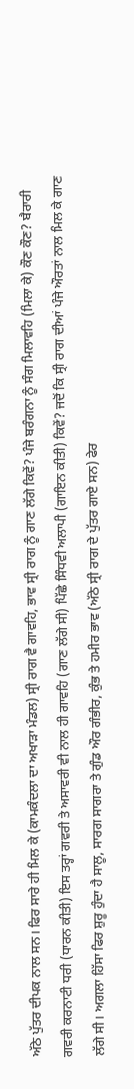ਅੱਠੇ ਪੁੱਤਰ ਦੀਪਕ ਨਾਲ ਸਨ। ਫਿਰ ਸਾਰੇ ਹੀ ਮਿਲ ਕੇ (ਕਾਮਕੰਦਲਾ ਦਾ ਅਖਾੜਾ ਮੰਡਲ) ਸ੍ਰੀ ਰਾਗ ਵੈ ਗਾਵਹਿ, ਭਾਵ ਸ੍ਰੀ ਰਾਗ ਨੂੰ ਗਾਣ ਲੱਗੇ ਕਿਵੇਂ? ਪੰਜੇ ਬਰੰਗਨਾ ਨੂੰ ਸੰਗ ਮਿਲਾਵਹਿ (ਮਿਲਾ ਕੇ) ਕੌਣ ਕੌਣ? ਬੈਰਾਰੀ ਗਵਰੀ ਕਰਨਾਟੀ ਧਰੀ (ਧਾਰਨ ਕੀਤੀ) ਇਸ ਤਰ੍ਹਾਂ ਗਵਰੀ ਤੇ ਅਸਾਵਰੀ ਵੀ ਨਾਲ ਹੀ ਗਾਵਹਿ (ਗਾਣ ਲੱਗੇ ਸੀ) ਪਿੱਛੇ ਸਿੰਧਵੀ ਅਲਾਪੀ (ਗਾਇਨ ਕੀਤੀ) ਕਿਵੇਂ? ਜਦੋਂ ਕਿ ਸ੍ਰੀ ਰਾਗ ਦੀਆਂ ਪੰਜੇ ਔਰਤਾਂ ਨਾਲ ਮਿਲ ਕੇ ਗਾਣ ਲੱਗੇ ਸੀ। ਅਗਲਾ ਹਿੱਸਾ ਫਿਰ ਸ਼ੁਰੂ ਹੁੰਦਾ ਹੈ ਸਾਲੂ, ਸਾਰਗ ਸਾਗਰਾ ਤੇ ਗੁੰਡ ਔਰ ਗੰਭੀਰ, ਕੁੰਭ ਤੇ ਹਮੀਰ ਭਾਵ (ਅੱਠੇ ਸ੍ਰੀ ਰਾਗ ਦੇ ਪੁੱਤਰ ਗਾਏ ਸਨ) ਫੇਰ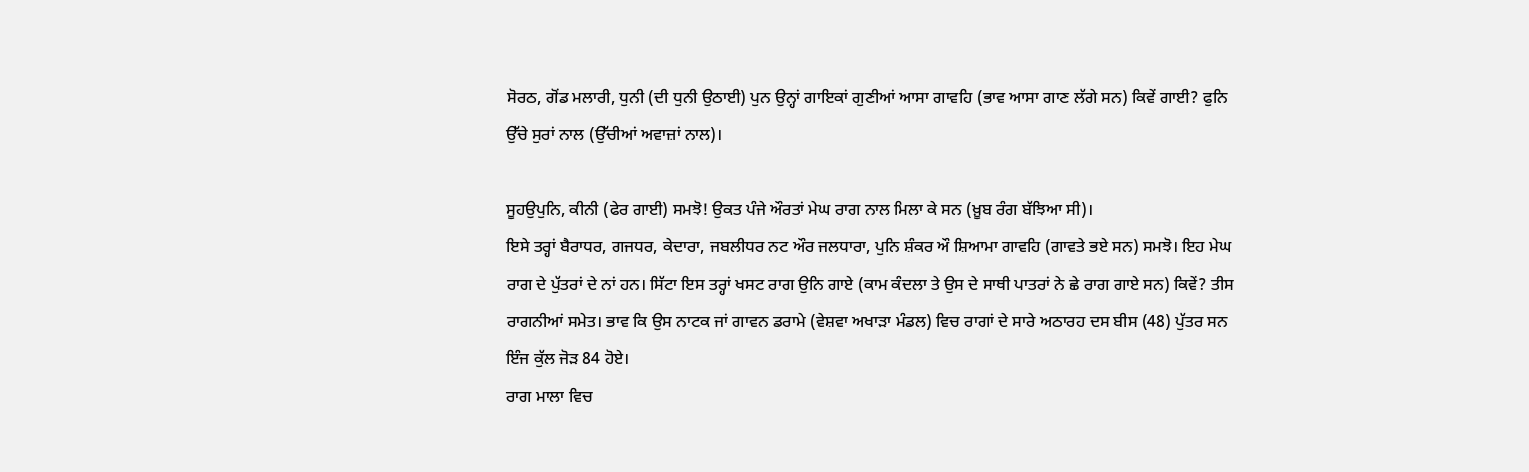ਸੋਰਠ, ਗੋਂਡ ਮਲਾਰੀ, ਧੁਨੀ (ਦੀ ਧੁਨੀ ਉਠਾਈ) ਪੁਨ ਉਨ੍ਹਾਂ ਗਾਇਕਾਂ ਗੁਣੀਆਂ ਆਸਾ ਗਾਵਹਿ (ਭਾਵ ਆਸਾ ਗਾਣ ਲੱਗੇ ਸਨ) ਕਿਵੇਂ ਗਾਈ? ਫੁਨਿ ਉੱਚੇ ਸੁਰਾਂ ਨਾਲ (ਉੱਚੀਆਂ ਅਵਾਜ਼ਾਂ ਨਾਲ)।

ਸੂਹਉਪੁਨਿ, ਕੀਨੀ (ਫੇਰ ਗਾਈ) ਸਮਝੋ! ਉਕਤ ਪੰਜੇ ਔਰਤਾਂ ਮੇਘ ਰਾਗ ਨਾਲ ਮਿਲਾ ਕੇ ਸਨ (ਖ਼ੂਬ ਰੰਗ ਬੱਝਿਆ ਸੀ)।
ਇਸੇ ਤਰ੍ਹਾਂ ਬੈਰਾਧਰ, ਗਜਧਰ, ਕੇਦਾਰਾ, ਜਬਲੀਧਰ ਨਟ ਔਰ ਜਲਧਾਰਾ, ਪੁਨਿ ਸ਼ੰਕਰ ਔ ਸ਼ਿਆਮਾ ਗਾਵਹਿ (ਗਾਵਤੇ ਭਏ ਸਨ) ਸਮਝੋ। ਇਹ ਮੇਘ ਰਾਗ ਦੇ ਪੁੱਤਰਾਂ ਦੇ ਨਾਂ ਹਨ। ਸਿੱਟਾ ਇਸ ਤਰ੍ਹਾਂ ਖਸਟ ਰਾਗ ਉਨਿ ਗਾਏ (ਕਾਮ ਕੰਦਲਾ ਤੇ ਉਸ ਦੇ ਸਾਥੀ ਪਾਤਰਾਂ ਨੇ ਛੇ ਰਾਗ ਗਾਏ ਸਨ) ਕਿਵੇਂ? ਤੀਸ ਰਾਗਨੀਆਂ ਸਮੇਤ। ਭਾਵ ਕਿ ਉਸ ਨਾਟਕ ਜਾਂ ਗਾਵਨ ਡਰਾਮੇ (ਵੇਸ਼ਵਾ ਅਖਾੜਾ ਮੰਡਲ) ਵਿਚ ਰਾਗਾਂ ਦੇ ਸਾਰੇ ਅਠਾਰਹ ਦਸ ਬੀਸ (48) ਪੁੱਤਰ ਸਨ ਇੰਜ ਕੁੱਲ ਜੋੜ 84 ਹੋਏ।
ਰਾਗ ਮਾਲਾ ਵਿਚ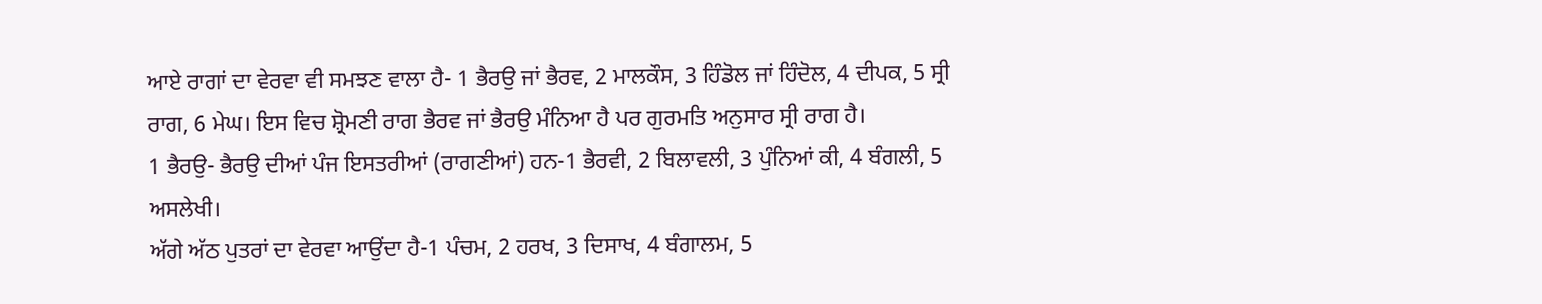ਆਏ ਰਾਗਾਂ ਦਾ ਵੇਰਵਾ ਵੀ ਸਮਝਣ ਵਾਲਾ ਹੈ- 1 ਭੈਰਉ ਜਾਂ ਭੈਰਵ, 2 ਮਾਲਕੌਸ, 3 ਹਿੰਡੋਲ ਜਾਂ ਹਿੰਦੋਲ, 4 ਦੀਪਕ, 5 ਸ੍ਰੀ ਰਾਗ, 6 ਮੇਘ। ਇਸ ਵਿਚ ਸ਼੍ਰੋਮਣੀ ਰਾਗ ਭੈਰਵ ਜਾਂ ਭੈਰਉ ਮੰਨਿਆ ਹੈ ਪਰ ਗੁਰਮਤਿ ਅਨੁਸਾਰ ਸ੍ਰੀ ਰਾਗ ਹੈ।
1 ਭੈਰਉ- ਭੈਰਉ ਦੀਆਂ ਪੰਜ ਇਸਤਰੀਆਂ (ਰਾਗਣੀਆਂ) ਹਨ-1 ਭੈਰਵੀ, 2 ਬਿਲਾਵਲੀ, 3 ਪੁੰਨਿਆਂ ਕੀ, 4 ਬੰਗਲੀ, 5 ਅਸਲੇਖੀ।
ਅੱਗੇ ਅੱਠ ਪੁਤਰਾਂ ਦਾ ਵੇਰਵਾ ਆਉਂਦਾ ਹੈ-1 ਪੰਚਮ, 2 ਹਰਖ, 3 ਦਿਸਾਖ, 4 ਬੰਗਾਲਮ, 5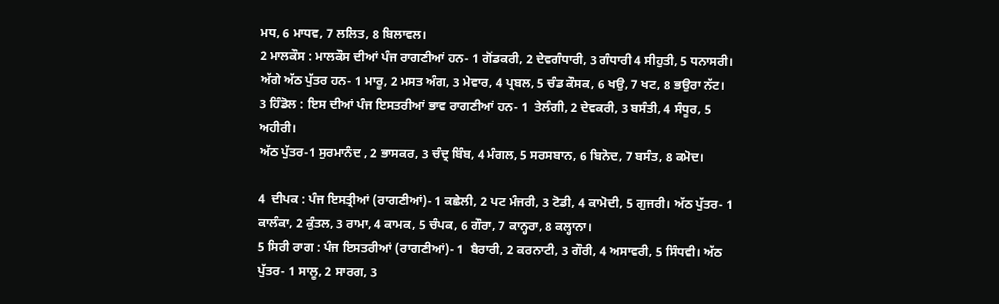ਮਧ, 6 ਮਾਧਵ, 7 ਲਲਿਤ, 8 ਬਿਲਾਵਲ।
2 ਮਾਲਕੌਸ : ਮਾਲਕੌਸ ਦੀਆਂ ਪੰਜ ਰਾਗਣੀਆਂ ਹਨ- 1 ਗੋਂਡਕਰੀ, 2 ਦੇਵਗੰਧਾਰੀ, 3 ਗੰਧਾਰੀ 4 ਸੀਹੁਤੀ, 5 ਧਨਾਸਰੀ।
ਅੱਗੇ ਅੱਠ ਪੁੱਤਰ ਹਨ- 1 ਮਾਰੂ, 2 ਮਸਤ ਅੰਗ, 3 ਮੇਵਾਰ, 4 ਪ੍ਰਬਲ, 5 ਚੰਡ ਕੌਸਕ, 6 ਖਉ, 7 ਖਟ, 8 ਭਉਰਾ ਨੱਟ।
3 ਹਿੰਡੋਲ : ਇਸ ਦੀਆਂ ਪੰਜ ਇਸਤਰੀਆਂ ਭਾਵ ਰਾਗਣੀਆਂ ਹਨ- 1  ਤੇਲੰਗੀ, 2 ਦੇਵਕਰੀ, 3 ਬਸੰਤੀ, 4 ਸੰਧੂਰ, 5 ਅਹੀਰੀ।
ਅੱਠ ਪੁੱਤਰ-1 ਸੁਰਮਾਨੰਦ , 2 ਭਾਸਕਰ, 3 ਚੰਦ੍ਰ ਬਿੰਬ, 4 ਮੰਗਲ, 5 ਸਰਸਬਾਨ, 6 ਬਿਨੋਦ, 7 ਬਸੰਤ, 8 ਕਮੋਦ।

4  ਦੀਪਕ : ਪੰਜ ਇਸਤ੍ਰੀਆਂ (ਰਾਗਣੀਆਂ)- 1 ਕਛੇਲੀ, 2 ਪਟ ਮੰਜਰੀ, 3 ਟੋਡੀ, 4 ਕਾਮੋਦੀ, 5 ਗੁਜਰੀ। ਅੱਠ ਪੁੱਤਰ- 1 ਕਾਲੰਕਾ, 2 ਕੁੰਤਲ, 3 ਰਾਮਾ, 4 ਕਾਮਕ, 5 ਚੰਪਕ, 6 ਗੌਰਾ, 7 ਕਾਨ੍ਹਰਾ, 8 ਕਲ੍ਹਾਨਾ।
5 ਸਿਰੀ ਰਾਗ : ਪੰਜ ਇਸਤਰੀਆਂ (ਰਾਗਣੀਆਂ)- 1  ਬੈਰਾਰੀ, 2 ਕਰਨਾਟੀ, 3 ਗੌਰੀ, 4 ਅਸਾਵਰੀ, 5 ਸਿੰਧਵੀ। ਅੱਠ ਪੁੱਤਰ- 1 ਸਾਲੂ, 2 ਸਾਰਗ, 3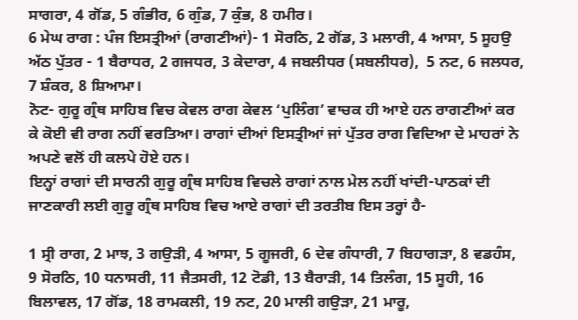ਸਾਗਰਾ, 4 ਗੋਂਡ, 5 ਗੰਭੀਰ, 6 ਗੁੰਡ, 7 ਕੁੰਭ, 8 ਹਮੀਰ।
6 ਮੇਘ ਰਾਗ : ਪੰਜ ਇਸਤ੍ਰੀਆਂ (ਰਾਗਣੀਆਂ)- 1 ਸੋਰਠਿ, 2 ਗੋਂਡ, 3 ਮਲਾਰੀ, 4 ਆਸਾ, 5 ਸੂਹਉ
ਅੱਠ ਪੁੱਤਰ - 1 ਬੈਰਾਧਰ, 2 ਗਜਧਰ, 3 ਕੇਦਾਰਾ, 4 ਜਬਲੀਧਰ (ਸਬਲੀਧਰ),  5 ਨਟ, 6 ਜਲਧਰ, 7 ਸ਼ੰਕਰ, 8 ਸ਼ਿਆਮਾ।
ਨੋਟ- ਗੁਰੂ ਗ੍ਰੰਥ ਸਾਹਿਬ ਵਿਚ ਕੇਵਲ ਰਾਗ ਕੇਵਲ ‘ਪੁਲਿੰਗ’ ਵਾਚਕ ਹੀ ਆਏ ਹਨ ਰਾਗਣੀਆਂ ਕਰ ਕੇ ਕੋਈ ਵੀ ਰਾਗ ਨਹੀਂ ਵਰਤਿਆ। ਰਾਗਾਂ ਦੀਆਂ ਇਸਤ੍ਰੀਆਂ ਜਾਂ ਪੁੱਤਰ ਰਾਗ ਵਿਦਿਆ ਦੇ ਮਾਹਰਾਂ ਨੇ ਅਪਣੇ ਵਲੋਂ ਹੀ ਕਲਪੇ ਹੋਏ ਹਨ।
ਇਨ੍ਹਾਂ ਰਾਗਾਂ ਦੀ ਸਾਰਨੀ ਗੁਰੂ ਗ੍ਰੰਥ ਸਾਹਿਬ ਵਿਚਲੇ ਰਾਗਾਂ ਨਾਲ ਮੇਲ ਨਹੀਂ ਖਾਂਦੀ-ਪਾਠਕਾਂ ਦੀ ਜਾਣਕਾਰੀ ਲਈ ਗੁਰੂ ਗ੍ਰੰਥ ਸਾਹਿਬ ਵਿਚ ਆਏ ਰਾਗਾਂ ਦੀ ਤਰਤੀਬ ਇਸ ਤਰ੍ਹਾਂ ਹੈ-

1 ਸ੍ਰੀ ਰਾਗ, 2 ਮਾਝ, 3 ਗਉੜੀ, 4 ਆਸਾ, 5 ਗੂਜਰੀ, 6 ਦੇਵ ਗੰਧਾਰੀ, 7 ਬਿਹਾਗੜਾ, 8 ਵਡਹੰਸ, 9 ਸੋਰਠਿ, 10 ਧਨਾਸਰੀ, 11 ਜੈਤਸਰੀ, 12 ਟੋਡੀ, 13 ਬੈਰਾੜੀ, 14 ਤਿਲੰਗ, 15 ਸੂਹੀ, 16 ਬਿਲਾਵਲ, 17 ਗੋਂਡ, 18 ਰਾਮਕਲੀ, 19 ਨਟ, 20 ਮਾਲੀ ਗਉੜਾ, 21 ਮਾਰੂ,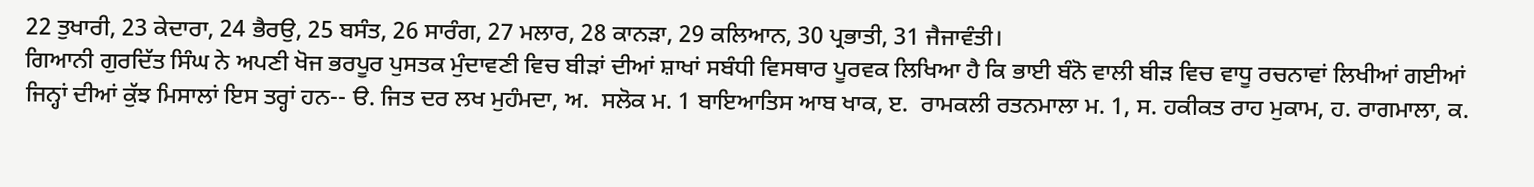22 ਤੁਖਾਰੀ, 23 ਕੇਦਾਰਾ, 24 ਭੈਰਉ, 25 ਬਸੰਤ, 26 ਸਾਰੰਗ, 27 ਮਲਾਰ, 28 ਕਾਨੜਾ, 29 ਕਲਿਆਨ, 30 ਪ੍ਰਭਾਤੀ, 31 ਜੈਜਾਵੰਤੀ।
ਗਿਆਨੀ ਗੁਰਦਿੱਤ ਸਿੰਘ ਨੇ ਅਪਣੀ ਖੋਜ ਭਰਪੂਰ ਪੁਸਤਕ ਮੁੰਦਾਵਣੀ ਵਿਚ ਬੀੜਾਂ ਦੀਆਂ ਸ਼ਾਖਾਂ ਸਬੰਧੀ ਵਿਸਥਾਰ ਪੂਰਵਕ ਲਿਖਿਆ ਹੈ ਕਿ ਭਾਈ ਬੰਨੋ ਵਾਲੀ ਬੀੜ ਵਿਚ ਵਾਧੂ ਰਚਨਾਵਾਂ ਲਿਖੀਆਂ ਗਈਆਂ ਜਿਨ੍ਹਾਂ ਦੀਆਂ ਕੁੱਝ ਮਿਸਾਲਾਂ ਇਸ ਤਰ੍ਹਾਂ ਹਨ-- ੳ. ਜਿਤ ਦਰ ਲਖ ਮੁਹੰਮਦਾ, ਅ.  ਸਲੋਕ ਮ. 1 ਬਾਇਆਤਿਸ ਆਬ ਖਾਕ, ੲ.  ਰਾਮਕਲੀ ਰਤਨਮਾਲਾ ਮ. 1, ਸ. ਹਕੀਕਤ ਰਾਹ ਮੁਕਾਮ, ਹ. ਰਾਗਮਾਲਾ, ਕ.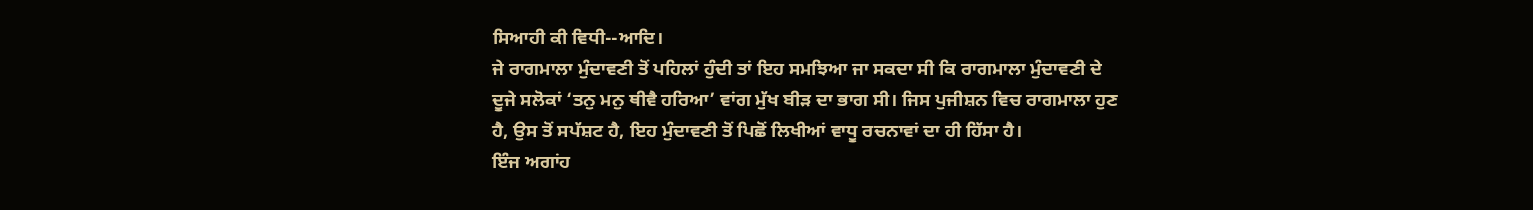ਸਿਆਹੀ ਕੀ ਵਿਧੀ--ਆਦਿ।
ਜੇ ਰਾਗਮਾਲਾ ਮੁੰਦਾਵਣੀ ਤੋਂ ਪਹਿਲਾਂ ਹੁੰਦੀ ਤਾਂ ਇਹ ਸਮਝਿਆ ਜਾ ਸਕਦਾ ਸੀ ਕਿ ਰਾਗਮਾਲਾ ਮੁੰਦਾਵਣੀ ਦੇ ਦੂਜੇ ਸਲੋਕਾਂ ‘ਤਨੁ ਮਨੁ ਥੀਵੈ ਹਰਿਆ’ ਵਾਂਗ ਮੁੱਖ ਬੀੜ ਦਾ ਭਾਗ ਸੀ। ਜਿਸ ਪੁਜੀਸ਼ਨ ਵਿਚ ਰਾਗਮਾਲਾ ਹੁਣ ਹੈ, ਉਸ ਤੋਂ ਸਪੱਸ਼ਟ ਹੈ, ਇਹ ਮੁੰਦਾਵਣੀ ਤੋਂ ਪਿਛੋਂ ਲਿਖੀਆਂ ਵਾਧੂ ਰਚਨਾਵਾਂ ਦਾ ਹੀ ਹਿੱਸਾ ਹੈ।
ਇੰਜ ਅਗਾਂਹ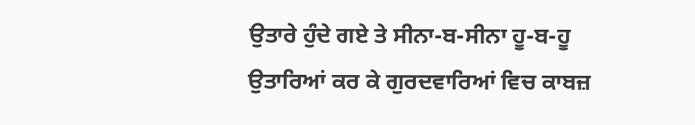ਉਤਾਰੇ ਹੁੰਦੇ ਗਏ ਤੇ ਸੀਨਾ-ਬ-ਸੀਨਾ ਹੂ-ਬ-ਹੂ ਉਤਾਰਿਆਂ ਕਰ ਕੇ ਗੁਰਦਵਾਰਿਆਂ ਵਿਚ ਕਾਬਜ਼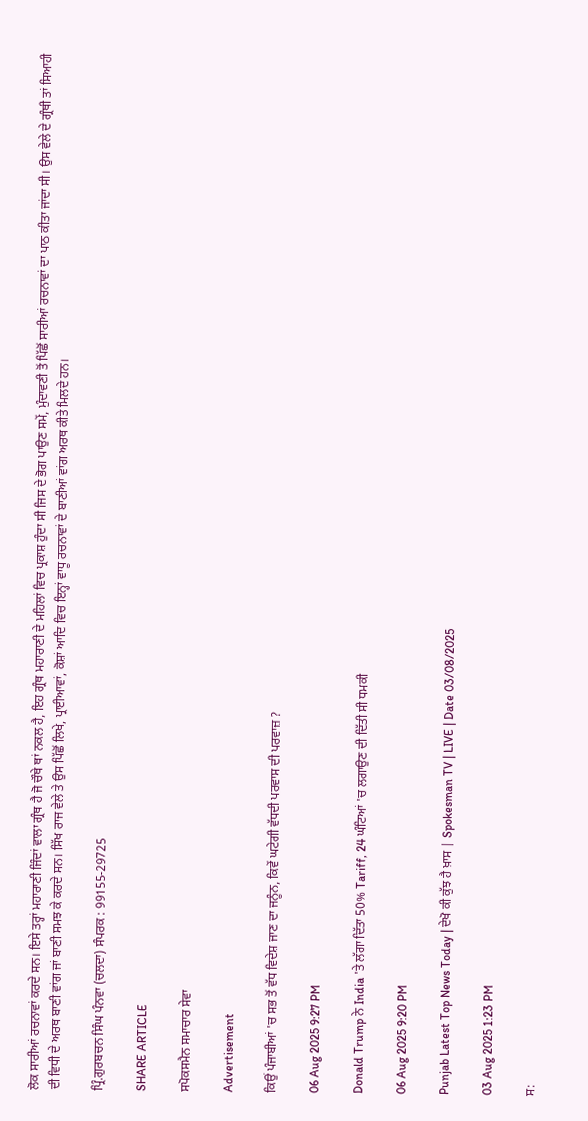ਲੋਕ ਸਾਰੀਆਂ ਰਚਨਾਵਾਂ ਕਰਦੇ ਸਨ। ਇਸੇ ਤਰ੍ਹਾਂ ਮਹਾਰਾਣੀ ਜਿੰਦਾਂ ਵਾਲਾ ਗ੍ਰੰਥ ਹੈ ਜੋ ਚੌਥੇ ਥਾਂ ਨਕਲ ਹੈ, ਇਹ ਗ੍ਰੰਥ ਮਹਾਰਾਣੀ ਦੇ ਮਹਿਲਾਂ ਵਿਚ ਪ੍ਰਕਾਸ਼ ਹੁੰਦਾ ਸੀ ਜਿਸ ਦੇ ਭੋਗ ਪਾਉਣ ਸਮੇਂ, ਮੁੰਦਾਵਣੀ ਤੋਂ ਪਿੱਛੋਂ ਸਾਰੀਆਂ ਰਚਨਾਵਾਂ ਦਾ ਪਾਠ ਕੀਤਾ ਜਾਂਦਾ ਸੀ। ਉਸ ਵੇਲੇ ਦੇ ਗ੍ਰੰਥੀ ਤਾਂ ਸਿਆਹੀ ਦੀ ਵਿਧੀ ਦੇ ਅਰਥ ਬਾਣੀ ਵਾਂਗ ਜਾਂ ਬਾਣੀ ਸਮਝ ਕੇ ਕਰਦੇ ਸਨ। ਸਿੱਖ ਰਾਜ ਵੇਲੇ ਤੇ ਉਸ ਪਿੱਛੋਂ ਲਿਖੇ, ਪ੍ਰਾਈਆਵਾਂ, ਕੋਸ਼ਾਂ ਆਦਿ ਵਿਚ ਇਨ੍ਹਾਂ ਵਾਧੂ ਰਚਨਾਵਾਂ ਦੇ ਬਾਣੀਆਂ ਵਾਂਗ ਅਰਥ ਕੀਤੇ ਮਿਲਦੇ ਹਨ।

ਪ੍ਰਿੰ.ਗੁਰਬਚਨ ਸਿੰਘ ਪੰਨਵਾ (ਚਲਦਾ) ਸੰਪਰਕ : 99155-29725

SHARE ARTICLE

ਸਪੋਕਸਮੈਨ ਸਮਾਚਾਰ ਸੇਵਾ

Advertisement

ਕਿਉਂ ਪੰਜਾਬੀਆਂ 'ਚ ਸਭ ਤੋਂ ਵੱਧ ਵਿਦੇਸ਼ ਜਾਣ ਦਾ ਜਨੂੰਨ, ਕਿਵੇਂ ਘਟੇਗੀ ਵੱਧਦੀ ਪਰਵਾਸ ਦੀ ਪਰਵਾਜ਼ ?

06 Aug 2025 9:27 PM

Donald Trump ਨੇ India 'ਤੇ ਲੱਗਾ ਦਿੱਤਾ 50% Tariff, 24 ਘੰਟਿਆਂ 'ਚ ਲਗਾਉਣ ਦੀ ਦਿੱਤੀ ਸੀ ਧਮਕੀ

06 Aug 2025 9:20 PM

Punjab Latest Top News Today | ਦੇਖੋ ਕੀ ਕੁੱਝ ਹੈ ਖ਼ਾਸ | Spokesman TV | LIVE | Date 03/08/2025

03 Aug 2025 1:23 PM

ਸ: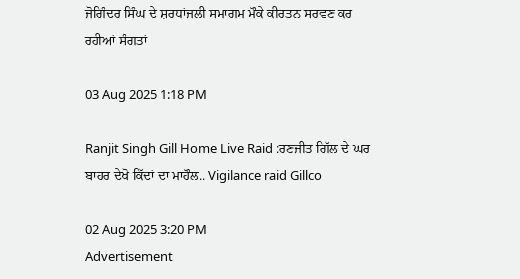ਜੋਗਿੰਦਰ ਸਿੰਘ ਦੇ ਸ਼ਰਧਾਂਜਲੀ ਸਮਾਗਮ ਮੌਕੇ ਕੀਰਤਨ ਸਰਵਣ ਕਰ ਰਹੀਆਂ ਸੰਗਤਾਂ

03 Aug 2025 1:18 PM

Ranjit Singh Gill Home Live Raid :ਰਣਜੀਤ ਗਿੱਲ ਦੇ ਘਰ ਬਾਹਰ ਦੇਖੋ ਕਿੱਦਾਂ ਦਾ ਮਾਹੌਲ.. Vigilance raid Gillco

02 Aug 2025 3:20 PM
Advertisement